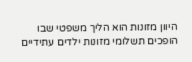היוון מזונות הוא הליך משפטי שבו הופכים תשלומי מזונות ילדים עתידיים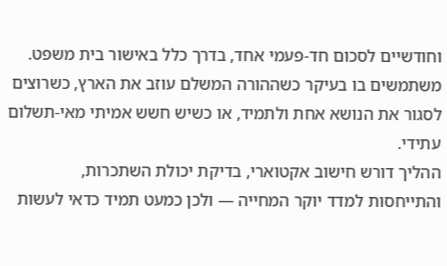וחודשיים לסכום חד-פעמי אחד, בדרך כלל באישור בית משפט. משתמשים בו בעיקר כשההורה המשלם עוזב את הארץ, כשרוצים לסגור את הנושא אחת ולתמיד, או כשיש חשש אמיתי מאי-תשלום עתידי.
ההליך דורש חישוב אקטוארי, בדיקת יכולת השתכרות, והתייחסות למדד יוקר המחייה — ולכן כמעט תמיד כדאי לעשות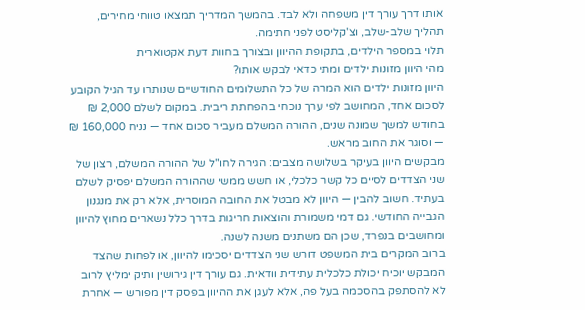אותו דרך עורך דין משפחה ולא לבד. בהמשך המדריך תמצאו טווחי מחירים, תהליך שלב-שלב, וצ'קליסט לפני חתימה.
תלוי במספר הילדים, בתקופת ההיוון ובצורך בחוות דעת אקטוארית
מהי היוון מזונות ילדים ומתי כדאי לבקש אותו?
היוון מזונות ילדים הוא המרה של כל התשלומים החודשיים שנותרו עד הגיל הקובע לסכום אחד, המחושב לפי ערך נוכחי בהפחתת ריבית. במקום לשלם 2,000 ₪ בחודש למשך שמונה שנים, ההורה המשלם מעביר סכום אחד — נניח 160,000 ₪ — וסוגר את החוב מראש.
מבקשים היוון בעיקר בשלושה מצבים: הגירה לחו"ל של ההורה המשלם, רצון של שני הצדדים לסיים כל קשר כלכלי, או חשש ממשי שההורה המשלם יפסיק לשלם בעתיד. חשוב להבין — היוון לא מבטל את החובה המוסרית, אלא רק את מנגנון הגבייה החודשי. גם דמי משמורת והוצאות חריגות בדרך כלל נשארים מחוץ להיוון ומחושבים בנפרד, שכן הם משתנים משנה לשנה.
ברוב המקרים בית המשפט דורש שני הצדדים יסכימו להיוון, או לפחות שהצד המבקש יוכיח יכולת כלכלית עתידית וודאית. גם עורך דין גירושין ותיק ימליץ לרוב לא להסתפק בהסכמה בעל פה, אלא לעגן את ההיוון בפסק דין מפורש — אחרת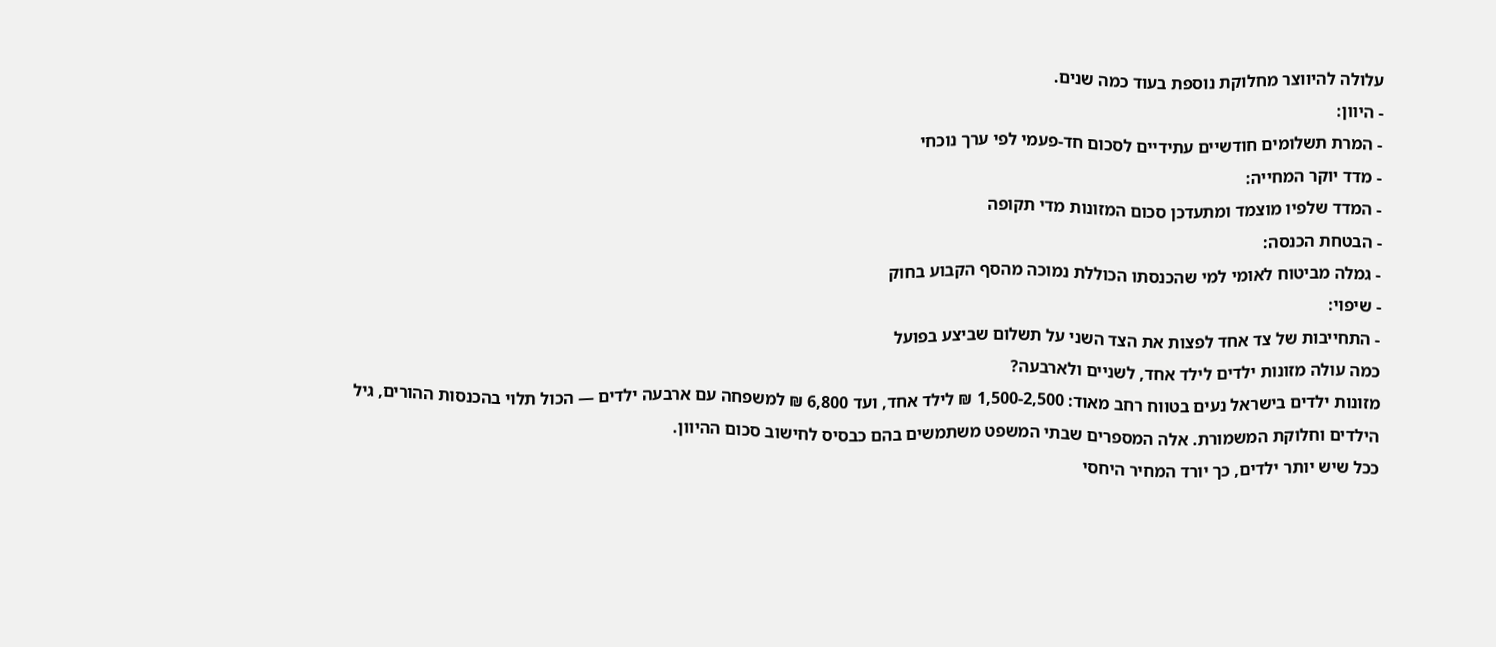עלולה להיווצר מחלוקת נוספת בעוד כמה שנים.
- היוון:
- המרת תשלומים חודשיים עתידיים לסכום חד-פעמי לפי ערך נוכחי
- מדד יוקר המחייה:
- המדד שלפיו מוצמד ומתעדכן סכום המזונות מדי תקופה
- הבטחת הכנסה:
- גמלה מביטוח לאומי למי שהכנסתו הכוללת נמוכה מהסף הקבוע בחוק
- שיפוי:
- התחייבות של צד אחד לפצות את הצד השני על תשלום שביצע בפועל
כמה עולה מזונות ילדים לילד אחד, לשניים ולארבעה?
מזונות ילדים בישראל נעים בטווח רחב מאוד: 1,500-2,500 ₪ לילד אחד, ועד 6,800 ₪ למשפחה עם ארבעה ילדים — הכול תלוי בהכנסות ההורים, גיל הילדים וחלוקת המשמורת. אלה המספרים שבתי המשפט משתמשים בהם כבסיס לחישוב סכום ההיוון.
ככל שיש יותר ילדים, כך יורד המחיר היחסי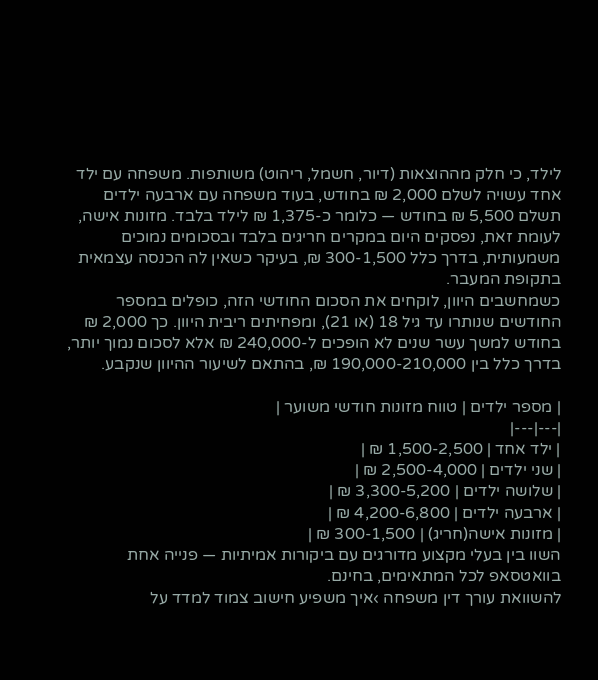לילד, כי חלק מההוצאות (דיור, חשמל, ריהוט) משותפות. משפחה עם ילד אחד עשויה לשלם 2,000 ₪ בחודש, בעוד משפחה עם ארבעה ילדים תשלם 5,500 ₪ בחודש — כלומר כ-1,375 ₪ לילד בלבד. מזונות אישה, לעומת זאת, נפסקים היום במקרים חריגים בלבד ובסכומים נמוכים משמעותית, בדרך כלל 300-1,500 ₪, בעיקר כשאין לה הכנסה עצמאית בתקופת המעבר.
כשמחשבים היוון, לוקחים את הסכום החודשי הזה, כופלים במספר החודשים שנותרו עד גיל 18 (או 21), ומפחיתים ריבית היוון. כך 2,000 ₪ בחודש למשך עשר שנים לא הופכים ל-240,000 ₪ אלא לסכום נמוך יותר, בדרך כלל בין 190,000-210,000 ₪, בהתאם לשיעור ההיוון שנקבע.

| מספר ילדים | טווח מזונות חודשי משוער |
|---|---|
| ילד אחד | 1,500-2,500 ₪ |
| שני ילדים | 2,500-4,000 ₪ |
| שלושה ילדים | 3,300-5,200 ₪ |
| ארבעה ילדים | 4,200-6,800 ₪ |
| מזונות אישה(חריג) | 300-1,500 ₪ |
השוו בין בעלי מקצוע מדורגים עם ביקורות אמיתיות — פנייה אחת בוואטסאפ לכל המתאימים, בחינם.
להשוואת עורך דין משפחה ›איך משפיע חישוב צמוד למדד על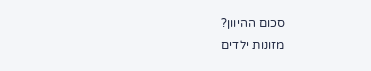סכום ההיוון?
מזונות ילדים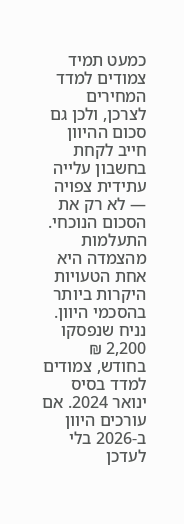כמעט תמיד צמודים למדד המחירים לצרכן, ולכן גם סכום ההיוון חייב לקחת בחשבון עלייה עתידית צפויה — לא רק את הסכום הנוכחי. התעלמות מהצמדה היא אחת הטעויות היקרות ביותר בהסכמי היוון.
נניח שנפסקו 2,200 ₪ בחודש, צמודים למדד בסיס ינואר 2024. אם עורכים היוון ב-2026 בלי לעדכן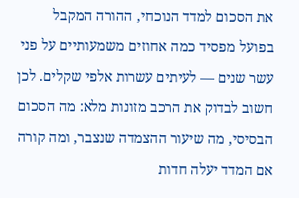את הסכום למדד הנוכחי, ההורה המקבל בפועל מפסיד כמה אחוזים משמעותיים על פני עשר שנים — לעיתים עשרות אלפי שקלים. לכן חשוב לבדוק את הרכב מזונות מלא: מה הסכום הבסיסי, מה שיעור ההצמדה שנצבר, ומה קורה אם המדד יעלה חדות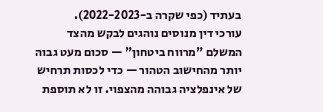בעתיד (כפי שקרה ב-2022-2023).
עורכי דין מנוסים נוהגים לבקש מהצד המשלם "מרווח ביטחון" — סכום מעט גבוה יותר מהחישוב הטהור — כדי לכסות תרחיש של אינפלציה גבוהה מהצפוי. זו לא תוספת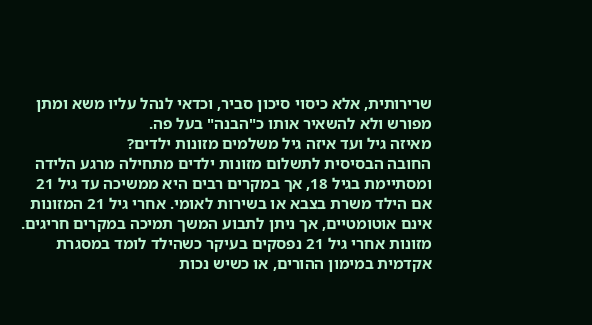שרירותית, אלא כיסוי סיכון סביר, וכדאי לנהל עליו משא ומתן מפורש ולא להשאיר אותו כ"הבנה" בעל פה.
מאיזה גיל ועד איזה גיל משלמים מזונות ילדים?
החובה הבסיסית לתשלום מזונות ילדים מתחילה מרגע הלידה ומסתיימת בגיל 18, אך במקרים רבים היא ממשיכה עד גיל 21 אם הילד משרת בצבא או בשירות לאומי. אחרי גיל 21 המזונות אינם אוטומטיים, אך ניתן לתבוע המשך תמיכה במקרים חריגים.
מזונות אחרי גיל 21 נפסקים בעיקר כשהילד לומד במסגרת אקדמית במימון ההורים, או כשיש נכות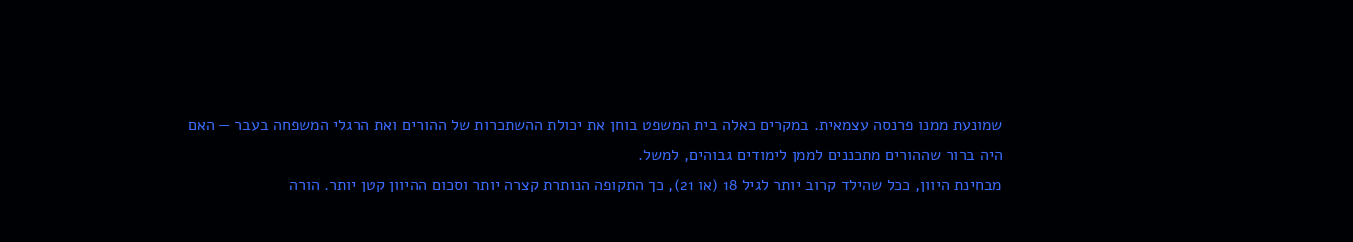שמונעת ממנו פרנסה עצמאית. במקרים כאלה בית המשפט בוחן את יכולת ההשתכרות של ההורים ואת הרגלי המשפחה בעבר — האם היה ברור שההורים מתכננים לממן לימודים גבוהים, למשל.
מבחינת היוון, ככל שהילד קרוב יותר לגיל 18 (או 21), כך התקופה הנותרת קצרה יותר וסכום ההיוון קטן יותר. הורה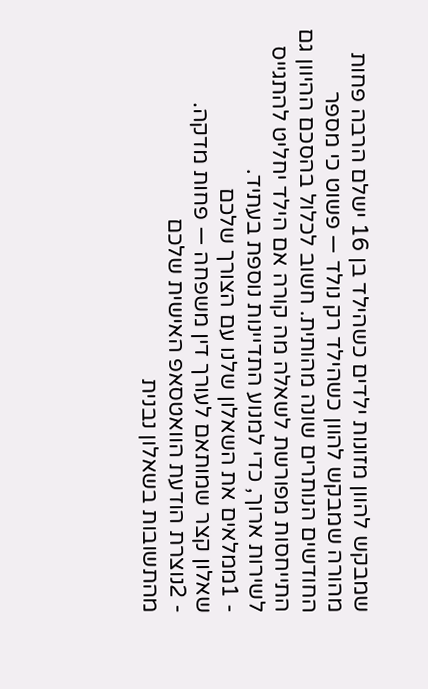שמבקש להוון מזונות ילדים כשהילד בן 16 ישלם הרבה פחות מהורה שמבקש להוון כשהילד רק נולד — פשוט כי מספר החודשים הנותרים שונה מהותית. חשוב לכלול בהסכם ההיוון גם התייחסות מפורשת לשאלה מה קורה אם הילד יחליט להתגייס לשירות ארוך, כדי למנוע התדיינות נוספת בעתיד.
- 1ממלאים את השאלון שלנו עם הצורך שלכם
שאלון קצר שמותאם לעורך דין משפחה — פחות מדקה.
- 2נוצרת הודעת הוואטסאפ האישית שלכם
מהתשובות בשאלון נבנית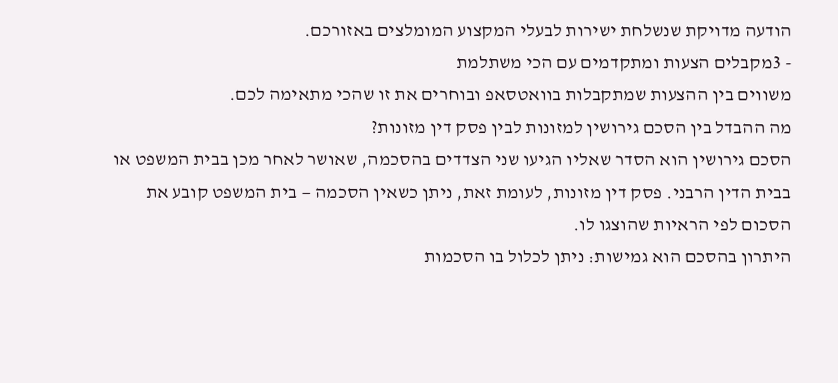הודעה מדויקת שנשלחת ישירות לבעלי המקצוע המומלצים באזורכם.
- 3מקבלים הצעות ומתקדמים עם הכי משתלמת
משווים בין ההצעות שמתקבלות בוואטסאפ ובוחרים את זו שהכי מתאימה לכם.
מה ההבדל בין הסכם גירושין למזונות לבין פסק דין מזונות?
הסכם גירושין הוא הסדר שאליו הגיעו שני הצדדים בהסכמה, שאושר לאחר מכן בבית המשפט או בבית הדין הרבני. פסק דין מזונות, לעומת זאת, ניתן כשאין הסכמה — בית המשפט קובע את הסכום לפי הראיות שהוצגו לו.
היתרון בהסכם הוא גמישות: ניתן לכלול בו הסכמות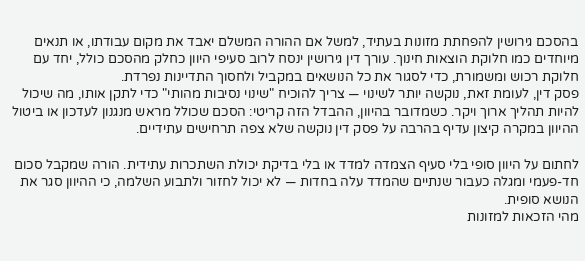בהסכם גירושין להפחתת מזונות בעתיד, למשל אם ההורה המשלם יאבד את מקום עבודתו, או תנאים מיוחדים כמו חלוקת הוצאות חינוך. עורך דין גירושין ינסח לרוב סעיפי היוון כחלק מהסכם כולל, יחד עם חלוקת רכוש ומשמורת, כדי לסגור את כל הנושאים במקביל ולחסוך התדיינות נפרדת.
פסק דין, לעומת זאת, נוקשה יותר לשינוי — צריך להוכיח "שינוי נסיבות מהותי" כדי לתקן אותו, מה שיכול להיות תהליך ארוך ויקר. כשמדובר בהיוון, ההבדל הזה קריטי: הסכם שכולל מראש מנגנון לעדכון או ביטול ההיוון במקרה קיצון עדיף בהרבה על פסק דין נוקשה שלא צפה תרחישים עתידיים.

לחתום על היוון סופי בלי סעיף הצמדה למדד או בלי בדיקת יכולת השתכרות עתידית. הורה שמקבל סכום חד-פעמי ומגלה כעבור שנתיים שהמדד עלה בחדות — לא יכול לחזור ולתבוע השלמה, כי ההיוון סגר את הנושא סופית.
מהי הזכאות למזונות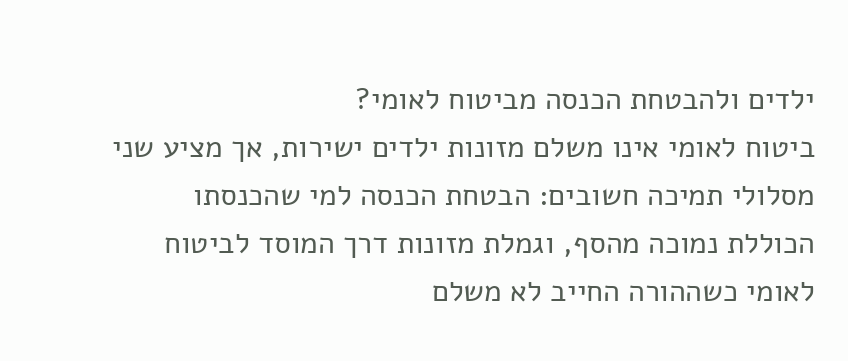ילדים ולהבטחת הכנסה מביטוח לאומי?
ביטוח לאומי אינו משלם מזונות ילדים ישירות, אך מציע שני מסלולי תמיכה חשובים: הבטחת הכנסה למי שהכנסתו הכוללת נמוכה מהסף, וגמלת מזונות דרך המוסד לביטוח לאומי כשההורה החייב לא משלם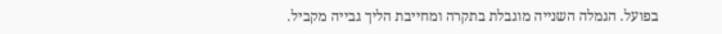בפועל. הגמלה השנייה מוגבלת בתקרה ומחייבת הליך גבייה מקביל.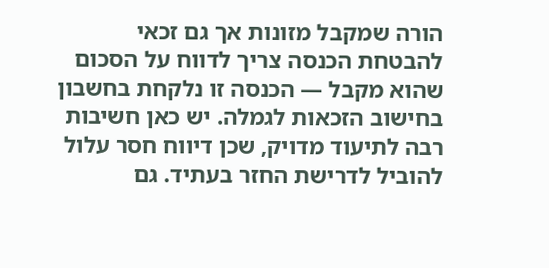הורה שמקבל מזונות אך גם זכאי להבטחת הכנסה צריך לדווח על הסכום שהוא מקבל — הכנסה זו נלקחת בחשבון בחישוב הזכאות לגמלה. יש כאן חשיבות רבה לתיעוד מדויק, שכן דיווח חסר עלול להוביל לדרישת החזר בעתיד. גם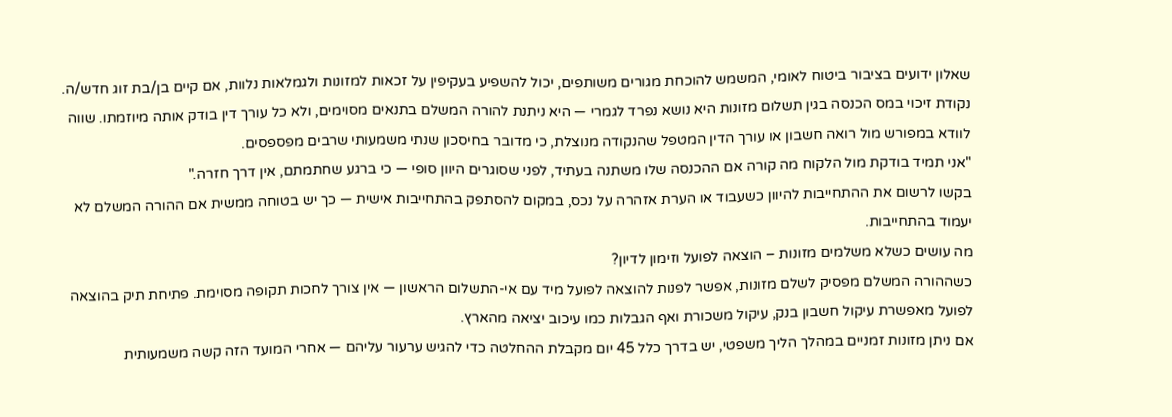שאלון ידועים בציבור ביטוח לאומי, המשמש להוכחת מגורים משותפים, יכול להשפיע בעקיפין על זכאות למזונות ולגמלאות נלוות, אם קיים בן/בת זוג חדש/ה.
נקודת זיכוי במס הכנסה בגין תשלום מזונות היא נושא נפרד לגמרי — היא ניתנת להורה המשלם בתנאים מסוימים, ולא כל עורך דין בודק אותה מיוזמתו. שווה לוודא במפורש מול רואה חשבון או עורך הדין המטפל שהנקודה מנוצלת, כי מדובר בחיסכון שנתי משמעותי שרבים מפספסים.
"אני תמיד בודקת מול הלקוח מה קורה אם ההכנסה שלו משתנה בעתיד, לפני שסוגרים היוון סופי — כי ברגע שחתמתם, אין דרך חזרה."
בקשו לרשום את ההתחייבות להיוון כשעבוד או הערת אזהרה על נכס, במקום להסתפק בהתחייבות אישית — כך יש בטוחה ממשית אם ההורה המשלם לא יעמוד בהתחייבות.
מה עושים כשלא משלמים מזונות – הוצאה לפועל וזימון לדיון?
כשההורה המשלם מפסיק לשלם מזונות, אפשר לפנות להוצאה לפועל מיד עם אי-התשלום הראשון — אין צורך לחכות תקופה מסוימת. פתיחת תיק בהוצאה לפועל מאפשרת עיקול חשבון בנק, עיקול משכורת ואף הגבלות כמו עיכוב יציאה מהארץ.
אם ניתן מזונות זמניים במהלך הליך משפטי, יש בדרך כלל 45 יום מקבלת ההחלטה כדי להגיש ערעור עליהם — אחרי המועד הזה קשה משמעותית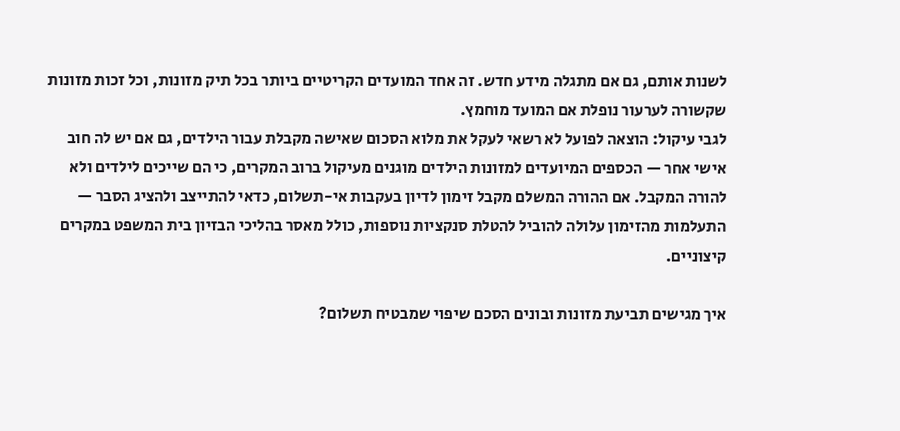לשנות אותם, גם אם מתגלה מידע חדש. זה אחד המועדים הקריטיים ביותר בכל תיק מזונות, וכל זכות מזונות שקשורה לערעור נופלת אם המועד מוחמץ.
לגבי עיקול: הוצאה לפועל לא רשאי לעקל את מלוא הסכום שאישה מקבלת עבור הילדים, גם אם יש לה חוב אישי אחר — הכספים המיועדים למזונות הילדים מוגנים מעיקול ברוב המקרים, כי הם שייכים לילדים ולא להורה המקבל. אם ההורה המשלם מקבל זימון לדיון בעקבות אי-תשלום, כדאי להתייצב ולהציג הסבר — התעלמות מהזימון עלולה להוביל להטלת סנקציות נוספות, כולל מאסר בהליכי הבזיון בית המשפט במקרים קיצוניים.

איך מגישים תביעת מזונות ובונים הסכם שיפוי שמבטיח תשלום?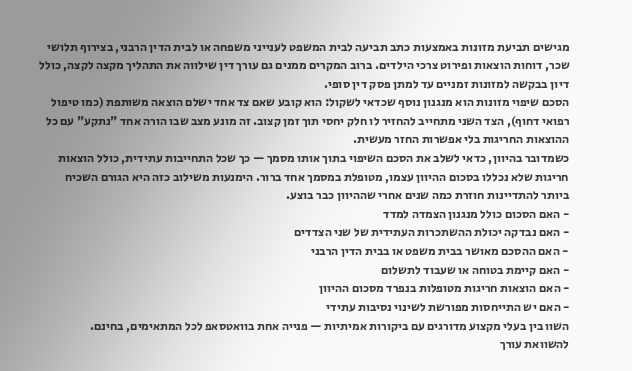מגישים תביעת מזונות באמצעות כתב תביעה לבית המשפט לענייני משפחה או לבית הדין הרבני, בצירוף תלושי שכר, דוחות הוצאות ופירוט צרכי הילדים. ברוב המקרים ממנים גם עורך דין שילווה את התהליך מקצה לקצה, כולל דיון בבקשה למזונות זמניים עד למתן פסק דין סופי.
הסכם שיפוי מזונות הוא מנגנון נוסף שכדאי לשקול: הוא קובע שאם צד אחד ישלם הוצאה משותפת (כמו טיפול רפואי דחוף), הצד השני מתחייב להחזיר לו חלק יחסי תוך זמן קצוב. זה מונע מצב שבו הורה אחד "נתקע" עם כל ההוצאות החריגות בלי אפשרות החזר מעשית.
כשמדובר בהיוון, כדאי לשלב את הסכם השיפוי בתוך אותו מסמך — כך שכל התחייבות עתידית, כולל הוצאות חריגות שלא נכללו בסכום ההיוון עצמו, מטופלת במסמך אחד ברור. הימנעות משילוב כזה היא הגורם השכיח ביותר להתדיינות חוזרת כמה שנים אחרי שההיוון כבר בוצע.
- האם הסכום כולל מנגנון הצמדה למדד
- האם נבדקה יכולת ההשתכרות העתידית של שני הצדדים
- האם ההסכם מאושר בבית משפט או בבית הדין הרבני
- האם קיימת בטוחה או שעבוד לתשלום
- האם הוצאות חריגות מטופלות בנפרד מסכום ההיוון
- האם יש התייחסות מפורשת לשינוי נסיבות עתידי
השוו בין בעלי מקצוע מדורגים עם ביקורות אמיתיות — פנייה אחת בוואטסאפ לכל המתאימים, בחינם.
להשוואת עורך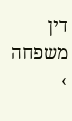דין משפחה ›